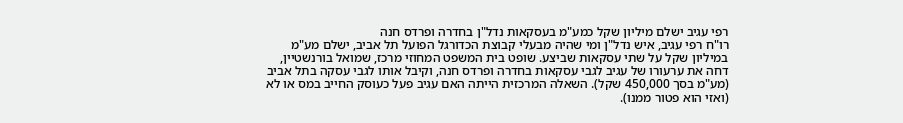רפי עגיב ישלם מיליון שקל כמע"מ בעסקאות נדל"ן בחדרה ופרדס חנה
רו"ח רפי עגיב, איש נדל"ן ומי שהיה מבעלי קבוצת הכדורגל הפועל תל אביב, ישלם מע"מ במיליון שקל על שתי עסקאות שביצע. שופט בית המשפט המחוזי מרכז, שמואל בורנשטיין, דחה את ערעורו של עגיב לגבי עסקאות בחדרה ופרדס חנה, וקיבל אותו לגבי עסקה בתל אביב (מע"מ בסך 450,000 שקל). השאלה המרכזית הייתה האם עגיב פעל כעוסק החייב במס או לא (ואזי הוא פטור ממנו).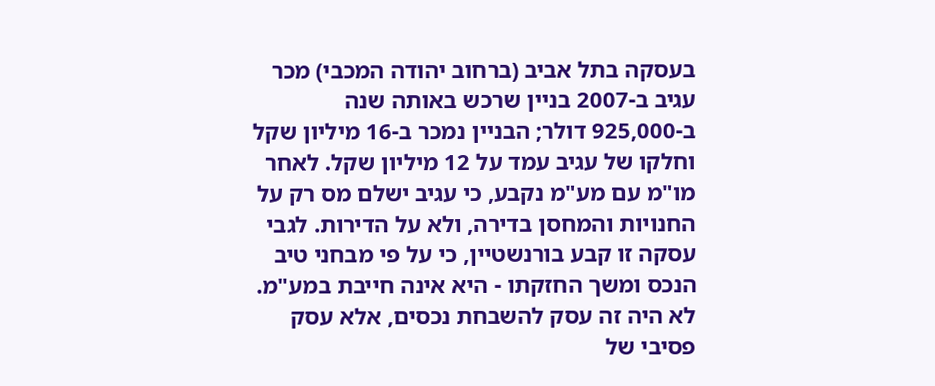בעסקה בתל אביב (ברחוב יהודה המכבי) מכר עגיב ב-2007 בניין שרכש באותה שנה ב-925,000 דולר; הבניין נמכר ב-16 מיליון שקל וחלקו של עגיב עמד על 12 מיליון שקל. לאחר מו"מ עם מע"מ נקבע, כי עגיב ישלם מס רק על החנויות והמחסן בדירה, ולא על הדירות. לגבי עסקה זו קבע בורנשטיין, כי על פי מבחני טיב הנכס ומשך החזקתו - היא אינה חייבת במע"מ. לא היה זה עסק להשבחת נכסים, אלא עסק פסיבי של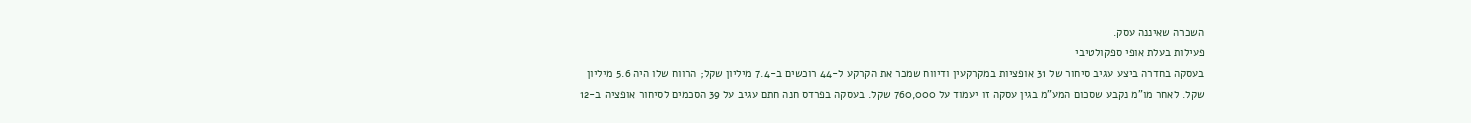השכרה שאיננה עסק.
פעילות בעלת אופי ספקולטיבי
בעסקה בחדרה ביצע עגיב סיחור של 31 אופציות במקרקעין ודיווח שמכר את הקרקע ל-44 רוכשים ב-7.4 מיליון שקל; הרווח שלו היה 5.6 מיליון שקל. לאחר מו"מ נקבע שסכום המע"מ בגין עסקה זו יעמוד על 760,000 שקל. בעסקה בפרדס חנה חתם עגיב על 39 הסכמים לסיחור אופציה ב-12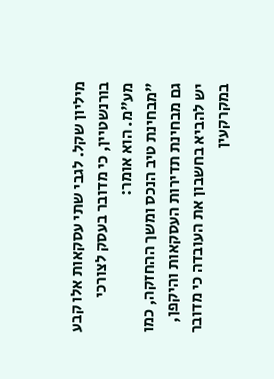מיליון שקל. לגבי שתי עסקאות אלו קבע בורנשטיין, כי מדובר בעסק לצורכי מע"מ. הוא אומר:
"מבחינת טיב הנכס ומשך ההחזקה, כמו גם מבחינת תדירות העסקאות והיקפן, יש להביא בחשבון את העובדה כי מדובר במקרקעין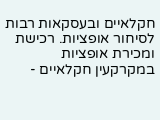חקלאיים ובעסקאות רבות לסיחור אופציות. רכישת ומכירת אופציות במקרקעין חקלאיים -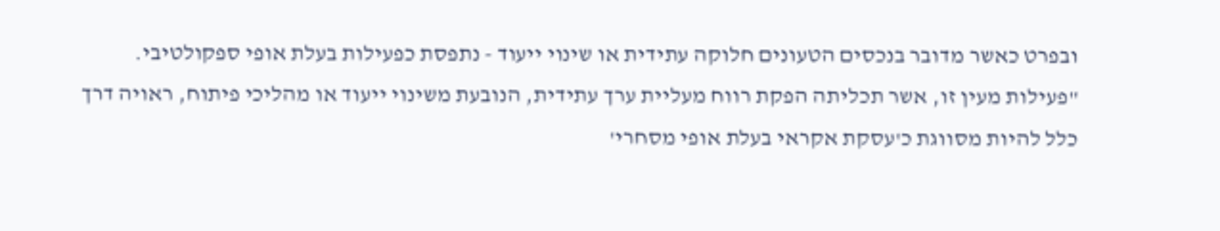ובפרט כאשר מדובר בנכסים הטעונים חלוקה עתידית או שינוי ייעוד - נתפסת כפעילות בעלת אופי ספקולטיבי.
"פעילות מעין זו, אשר תכליתה הפקת רווח מעליית ערך עתידית, הנובעת משינוי ייעוד או מהליכי פיתוח, ראויה דרך כלל להיות מסווגת כ'עסקת אקראי בעלת אופי מסחרי'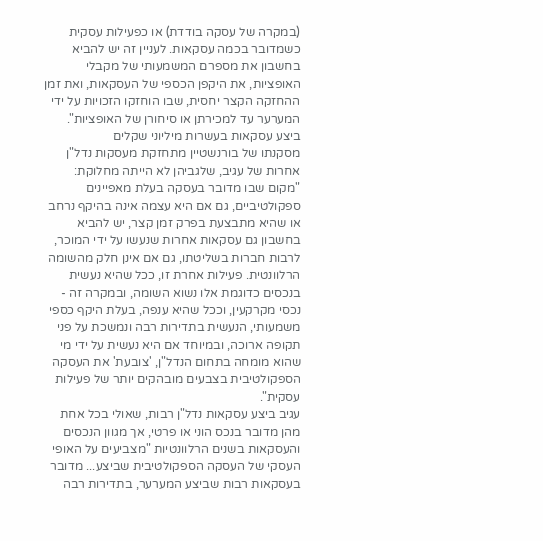(במקרה של עסקה בודדת) או כפעילות עסקית כשמדובר בכמה עסקאות. לעניין זה יש להביא בחשבון את מספרם המשמעותי של מקבלי האופציות, את היקפן הכספי של העסקאות, ואת זמן ההחזקה הקצר יחסית, שבו הוחזקו הזכויות על ידי המערער עד למכירתן או סיחורן של האופציות".
ביצע עסקאות בעשרות מיליוני שקלים
מסקנתו של בורנשטיין מתחזקת מעסקות נדל"ן אחרות של עגיב, שלגביהן לא הייתה מחלוקת: "מקום שבו מדובר בעסקה בעלת מאפיינים ספקולטיביים, גם אם היא עצמה אינה בהיקף נרחב או שהיא מתבצעת בפרק זמן קצר, יש להביא בחשבון גם עסקאות אחרות שנעשו על ידי המוכר, לרבות חברות בשליטתו, גם אם אינן חלק מהשומה הרלוונטית. פעילות אחרת זו, ככל שהיא נעשית בנכסים כדוגמת אלו נשוא השומה, ובמקרה זה - נכסי מקרקעין, וככל שהיא ענפה, בעלת היקף כספי משמעותי, הנעשית בתדירות רבה ונמשכת על פני תקופה ארוכה, ובמיוחד אם היא נעשית על ידי מי שהוא מומחה בתחום הנדל"ן, 'צובעת' את העסקה הספקולטיבית בצבעים מובהקים יותר של פעילות עסקית".
עגיב ביצע עסקאות נדל"ן רבות, שאולי בכל אחת מהן מדובר בנכס הוני או פרטי, אך מגוון הנכסים והעסקאות בשנים הרלוונטיות "מצביעים על האופי העסקי של העסקה הספקולטיבית שביצע... מדובר בעסקאות רבות שביצע המערער, בתדירות רבה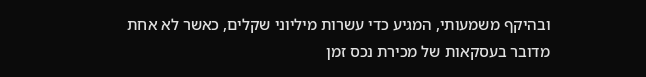ובהיקף משמעותי, המגיע כדי עשרות מיליוני שקלים, כאשר לא אחת מדובר בעסקאות של מכירת נכס זמן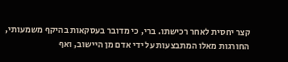קצר יחסית לאחר רכישתו. ברי, כי מדובר בעסקאות בהיקף משמעותי, החורגות מאלו המתבצעות על ידי אדם מן היישוב, ואף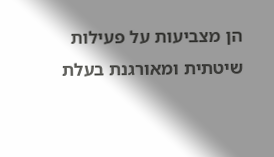הן מצביעות על פעילות שיטתית ומאורגנת בעלת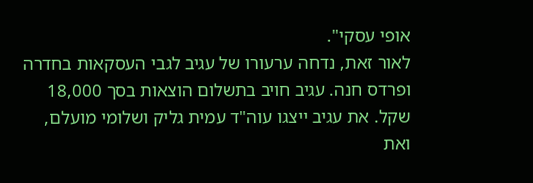אופי עסקי".
לאור זאת, נדחה ערעורו של עגיב לגבי העסקאות בחדרה ופרדס חנה. עגיב חויב בתשלום הוצאות בסך 18,000 שקל. את עגיב ייצגו עוה"ד עמית גליק ושלומי מועלם, ואת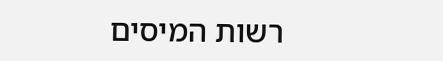רשות המיסים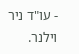- עו"ד ניר וילנר.